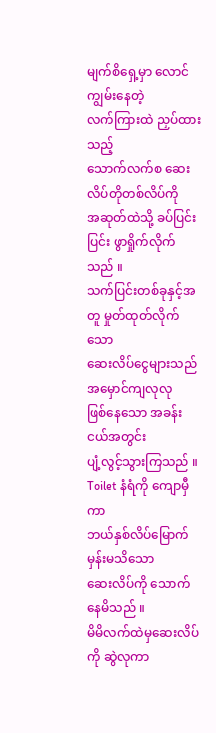မျက်စိရှေ့မှာ လောင်ကျွမ်းနေတဲ့
လက်ကြားထဲ ညှပ်ထားသည့်
သောက်လက်စ ဆေးလိပ်တိုတစ်လိပ်ကို
အဆုတ်ထဲသို့ ခပ်ပြင်းပြင်း ဖွာရှိုက်လိုက်သည် ။
သက်ပြင်းတစ်ခုနှင့်အတူ မှုတ်ထုတ်လိုက်သော
ဆေးလိပ်ငွေများသည်အမှောင်ကျလုလု
ဖြစ်နေသော အခန်းငယ်အတွင်း
ပျံ့လွင့်သွားကြသည် ။
Toilet နံရံကို ကျောမှီကာ
ဘယ်နှစ်လိပ်မြောက်မှန်းမသိသော
ဆေးလိပ်ကို သောက်နေမိသည် ။
မိမိလက်ထဲမှဆေးလိပ်ကို ဆွဲလုကာ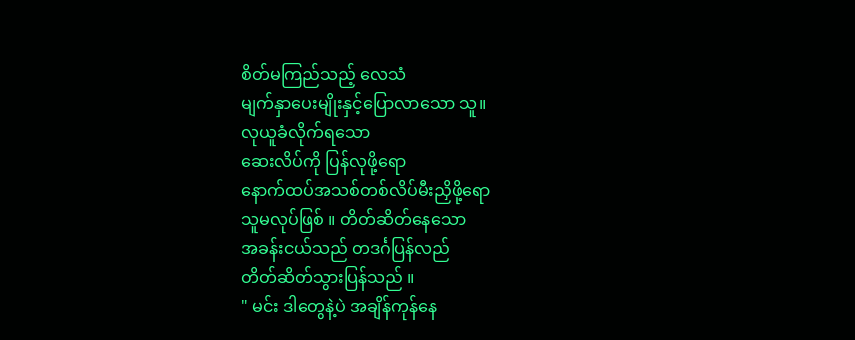စိတ်မကြည်သည့် လေသံ
မျက်နှာပေးမျိုးနှင့်ပြောလာသော သူ။
လုယူခံလိုက်ရသော
ဆေးလိပ်ကို ပြန်လုဖို့ရော
နောက်ထပ်အသစ်တစ်လိပ်မီးညှိဖို့ရော
သူမလုပ်ဖြစ် ။ တိတ်ဆိတ်နေသော
အခန်းငယ်သည် တဒင်္ဂပြန်လည်
တိတ်ဆိတ်သွားပြန်သည် ။
" မင်း ဒါတွေနဲ့ပဲ အချိန်ကုန်နေ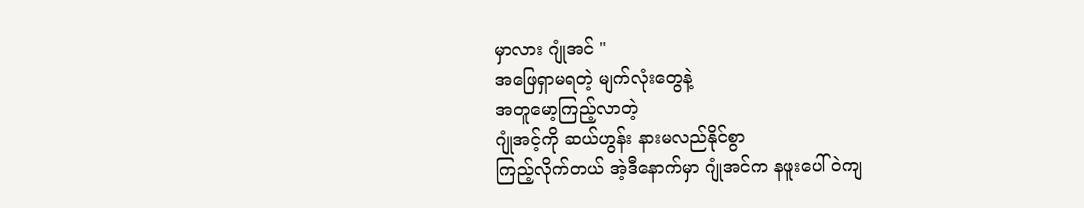မှာလား ဂျုံအင် "
အဖြေရှာမရတဲ့ မျက်လုံးတွေနဲ့
အတူမော့ကြည့်လာတဲ့
ဂျုံအင့်ကို ဆယ်ဟွန်း နားမလည်နိုင်စွာ
ကြည့်လိုက်တယ် အဲ့ဒီနောက်မှာ ဂျုံအင်က နဖူးပေါ်ဝဲကျ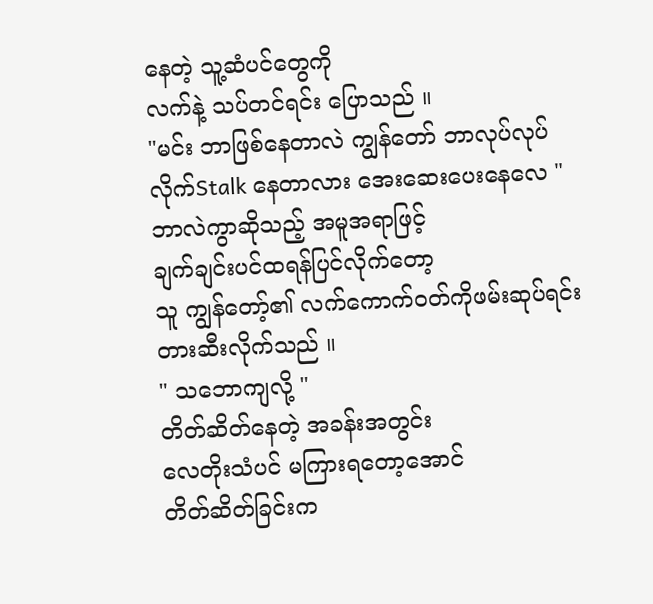နေတဲ့ သူ့ဆံပင်တွေကို
လက်နဲ့ သပ်တင်ရင်း ပြောသည် ။
"မင်း ဘာဖြစ်နေတာလဲ ကျွန်တော် ဘာလုပ်လုပ်
လိုက်Stalk နေတာလား အေးဆေးပေးနေလေ "
ဘာလဲကွာဆိုသည့် အမူအရာဖြင့်
ချက်ချင်းပင်ထရန်ပြင်လိုက်တော့
သူ ကျွန်တော့်၏ လက်ကောက်ဝတ်ကိုဖမ်းဆုပ်ရင်း တားဆီးလိုက်သည် ။
" သဘောကျလို့ "
တိတ်ဆိတ်နေတဲ့ အခန်းအတွင်း
လေတိုးသံပင် မကြားရတော့အောင်
တိတ်ဆိတ်ခြင်းက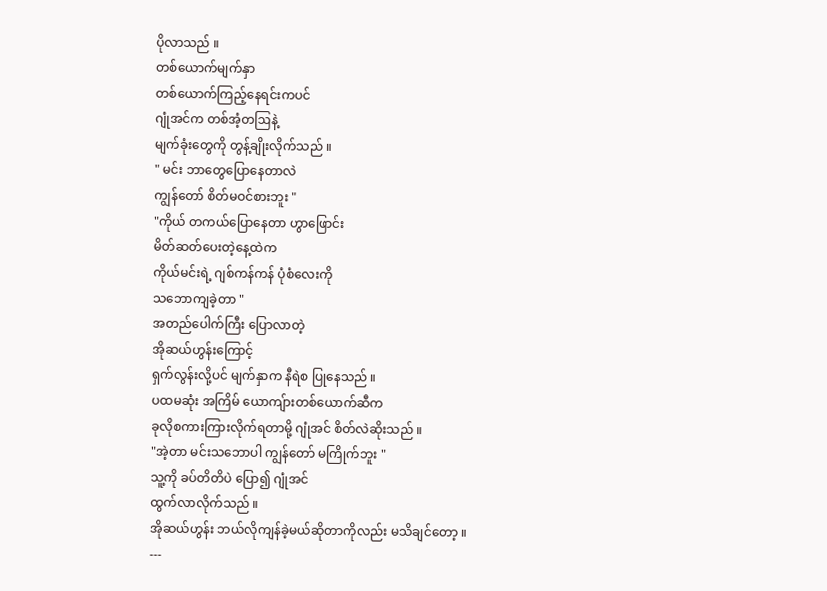ပိုလာသည် ။
တစ်ယောက်မျက်နှာ
တစ်ယောက်ကြည့်နေရင်းကပင်
ဂျုံအင်က တစ်အံ့တဩနဲ့
မျက်ခုံးတွေကို တွန့်ချိုးလိုက်သည် ။
" မင်း ဘာတွေပြောနေတာလဲ
ကျွန်တော် စိတ်မဝင်စားဘူး "
"ကိုယ် တကယ်ပြောနေတာ ဟွာဖြောင်း
မိတ်ဆတ်ပေးတဲ့နေ့ထဲက
ကိုယ်မင်းရဲ့ ဂျစ်ကန်ကန် ပုံစံလေးကို
သဘောကျခဲ့တာ "
အတည်ပေါက်ကြီး ပြောလာတဲ့
အိုဆယ်ဟွန်းကြောင့်
ရှက်လွန်းလို့ပင် မျက်နှာက နီရဲစ ပြုနေသည် ။
ပထမဆုံး အကြိမ် ယောကျ်ားတစ်ယောက်ဆီက
ခုလိုစကားကြားလိုက်ရတာမို့ ဂျုံအင် စိတ်လဲဆိုးသည် ။
"အဲ့တာ မင်းသဘောပါ ကျွန်တော် မကြိုက်ဘူး "
သူ့ကို ခပ်တိတိပဲ ပြော၍ ဂျုံအင်
ထွက်လာလိုက်သည် ။
အိုဆယ်ဟွန်း ဘယ်လိုကျန်ခဲ့မယ်ဆိုတာကိုလည်း မသိချင်တော့ ။
---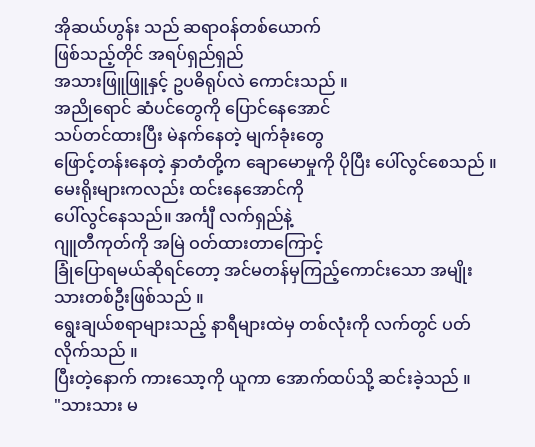အိုဆယ်ဟွန်း သည် ဆရာဝန်တစ်ယောက်
ဖြစ်သည့်တိုင် အရပ်ရှည်ရှည်
အသားဖြူဖြူနှင့် ဥပဓိရုပ်လဲ ကောင်းသည် ။
အညိုရောင် ဆံပင်တွေကို ပြောင်နေအောင်
သပ်တင်ထားပြီး မဲနက်နေတဲ့ မျက်ခုံးတွေ
ဖြောင့်တန်းနေတဲ့ နှာတံတို့က ချောမောမှုကို ပိုပြီး ပေါ်လွင်စေသည် ။
မေးရိုးများကလည်း ထင်းနေအောင်ကို
ပေါ်လွင်နေသည်။ အင်္ကျီ လက်ရှည်နဲ့
ဂျူတီကုတ်ကို အမြဲ ဝတ်ထားတာကြောင့်
ခြုံပြောရမယ်ဆိုရင်တော့ အင်မတန်မှကြည့်ကောင်းသော အမျိုးသားတစ်ဦးဖြစ်သည် ။
ရွေးချယ်စရာများသည့် နာရီများထဲမှ တစ်လုံးကို လက်တွင် ပတ်လိုက်သည် ။
ပြီးတဲ့နောက် ကားသော့ကို ယူကာ အောက်ထပ်သို့ ဆင်းခဲ့သည် ။
"သားသား မ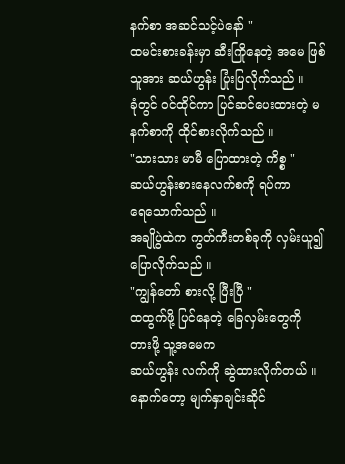နက်စာ အဆင်သင့်ပဲနော် "
ထမင်းစားခန်းမှာ ဆီးကြိုနေတဲ့ အမေ ဖြစ်သူအား ဆယ်ဟွန်း ပြုံးပြလိုက်သည် ။
ခုံတွင် ဝင်ထိုင်ကာ ပြင်ဆင်ပေးထားတဲ့ မနက်စာကို ထိုင်စားလိုက်သည် ။
"သားသား မာမီ ပြောထားတဲ့ ကိစ္စ "
ဆယ်ဟွန်းစားနေလက်စကို ရပ်ကာ
ရေသောက်သည် ။
အချိုပွဲထဲက ကွတ်ကီးတစ်ခုကို လှမ်းယူ၍
ပြောလိုက်သည် ။
"ကျွန်တော် စားလို့ ပြီးပြီ "
ထထွက်ဖို့ ပြင်နေတဲ့ ခြေလှမ်းတွေကို
တားဖို့ သူ့အမေက
ဆယ်ဟွန်း လက်ကို ဆွဲထားလိုက်တယ် ။
နောက်တော့ မျက်နှာချင်းဆိုင်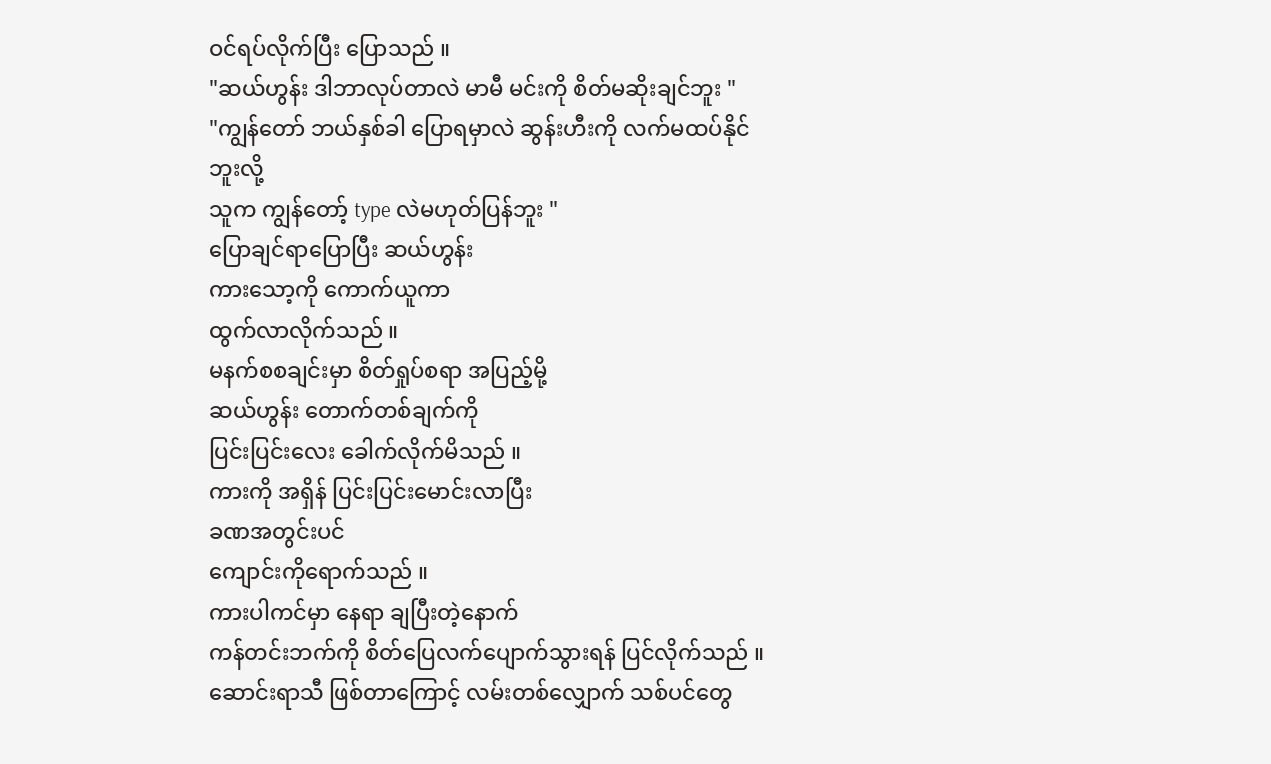ဝင်ရပ်လိုက်ပြီး ပြောသည် ။
"ဆယ်ဟွန်း ဒါဘာလုပ်တာလဲ မာမီ မင်းကို စိတ်မဆိုးချင်ဘူး "
"ကျွန်တော် ဘယ်နှစ်ခါ ပြောရမှာလဲ ဆွန်းဟီးကို လက်မထပ်နိုင်ဘူးလို့
သူက ကျွန်တော့် type လဲမဟုတ်ပြန်ဘူး "
ပြောချင်ရာပြောပြီး ဆယ်ဟွန်း
ကားသော့ကို ကောက်ယူကာ
ထွက်လာလိုက်သည် ။
မနက်စစချင်းမှာ စိတ်ရှုပ်စရာ အပြည့်မို့
ဆယ်ဟွန်း တောက်တစ်ချက်ကို
ပြင်းပြင်းလေး ခေါက်လိုက်မိသည် ။
ကားကို အရှိန် ပြင်းပြင်းမောင်းလာပြီး
ခဏအတွင်းပင်
ကျောင်းကိုရောက်သည် ။
ကားပါကင်မှာ နေရာ ချပြီးတဲ့နောက်
ကန်တင်းဘက်ကို စိတ်ပြေလက်ပျောက်သွားရန် ပြင်လိုက်သည် ။
ဆောင်းရာသီ ဖြစ်တာကြောင့် လမ်းတစ်လျှောက် သစ်ပင်တွေ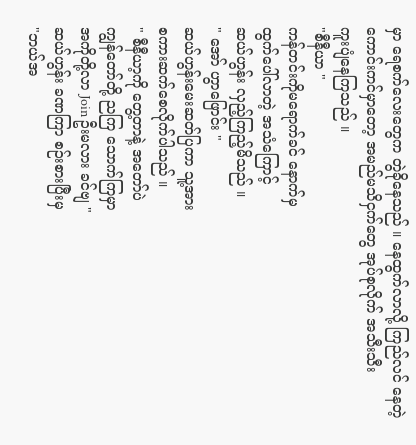မှာ ရေစက်လေးတွေက တွဲခိုနေသည် ။ နေထွက်လာလို့ ကြည်လင် နေတဲ့ ကောင်းကင်မှာတော့ အမည်မသိငှက်တွေ အုပ်စုလိုက် အသီးသီး
ကူးပျံနေကြသည် ။
"စီနီယာ "
ကန်တင်းကိုမရောက်ခင် နောက်မှ
ထွက်ပေါ်လာတဲ့ အသံကြောင့်
ဆယ်ဟွန်း လှည့်ကြည့်မိသည် ။
" အော် ဟွာဖြောင်း "
ဆယ်ဟွန်းမေးဆတ်ပြကာ သူ့အား
စကားဆက်စေလိုက်ပါသည် ။
" စီနီယာ့ကို တွေ့တာနဲ့ အတော်ပဲ
ကျွန်တော်တို့ ညကြ သောက်ကြမှာ
အကိုတို့လာ Join ဦးမလား ခင်ဗျ "
ဆယ်ဟွန်း ခဏကြာ စဉ်းစားပြီးမှ
"ဘယ်အ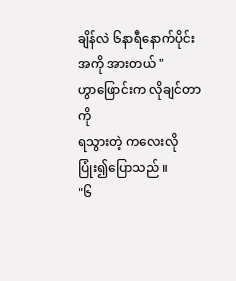ချိန်လဲ ၆နာရီနောက်ပိုင်း
အကို အားတယ် "
ဟွာဖြောင်းက လိုချင်တာကို
ရသွားတဲ့ ကလေးလို ပြုံး၍ပြောသည် ။
"၆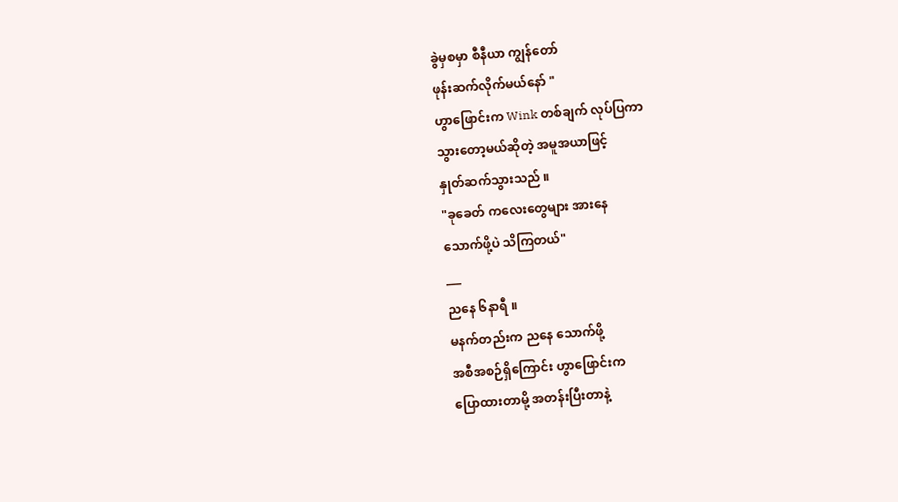ခွဲမှစမှာ စီနီယာ ကျွန်တော်
ဖုန်းဆက်လိုက်မယ်နော် "
ဟွာဖြောင်းက Wink တစ်ချက် လုပ်ပြကာ
သွားတော့မယ်ဆိုတဲ့ အမူအယာဖြင့်
နှုတ်ဆက်သွားသည် ။
"ခုခေတ် ကလေးတွေများ အားနေ
သောက်ဖို့ပဲ သိကြတယ်"
___
ညနေ ၆နာရီ ။
မနက်တည်းက ညနေ သောက်ဖို့
အစီအစဉ်ရှိကြောင်း ဟွာဖြောင်းက
ပြောထားတာမို့ အတန်းပြီးတာနဲ့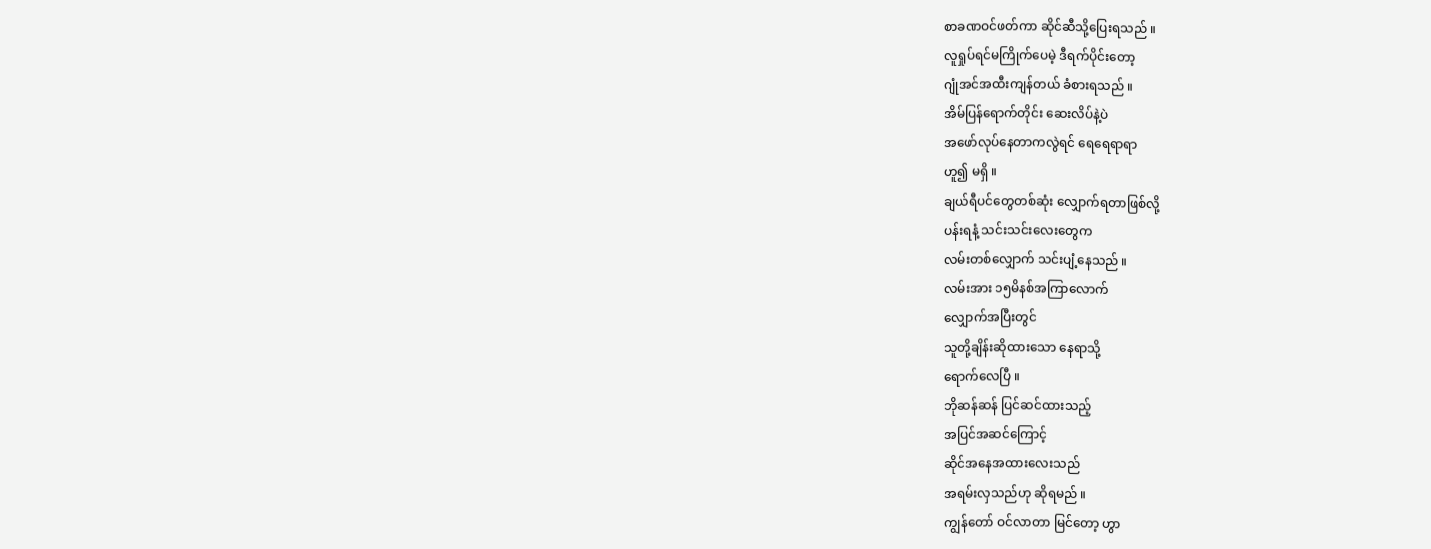စာခဏဝင်ဖတ်ကာ ဆိုင်ဆီသို့ပြေးရသည် ။
လူရှုပ်ရင်မကြိုက်ပေမဲ့ ဒီရက်ပိုင်းတော့
ဂျုံအင်အထီးကျန်တယ် ခံစားရသည် ။
အိမ်ပြန်ရောက်တိုင်း ဆေးလိပ်နဲ့ပဲ
အဖော်လုပ်နေတာကလွဲရင် ရေရေရာရာ
ဟူ၍ မရှိ ။
ချယ်ရီပင်တွေတစ်ဆုံး လျှောက်ရတာဖြစ်လို့
ပန်းရနံ့ သင်းသင်းလေးတွေက
လမ်းတစ်လျှောက် သင်းပျံ့နေသည် ။
လမ်းအား ၁၅မိနစ်အကြာလောက်
လျှောက်အပြီးတွင်
သူတို့ချိန်းဆိုထားသော နေရာသို့
ရောက်လေပြီ ။
ဘိုဆန်ဆန် ပြင်ဆင်ထားသည့်
အပြင်အဆင်ကြောင့်
ဆိုင်အနေအထားလေးသည်
အရမ်းလှသည်ဟု ဆိုရမည် ။
ကျွန်တော် ဝင်လာတာ မြင်တော့ ဟွာ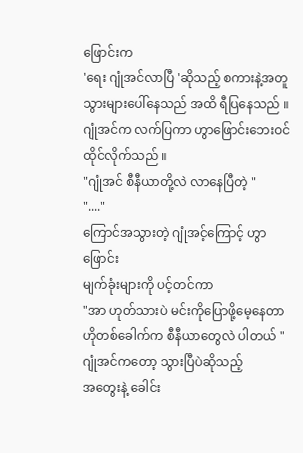ဖြောင်းက
'ရေး ဂျုံအင်လာပြီ 'ဆိုသည့် စကားနဲ့အတူ
သွားများပေါ်နေသည် အထိ ရီပြနေသည် ။
ဂျုံအင်က လက်ပြကာ ဟွာဖြောင်းဘေးဝင်ထိုင်လိုက်သည် ။
"ဂျုံအင် စီနီယာတို့လဲ လာနေပြီတဲ့ "
"...."
ကြောင်အသွားတဲ့ ဂျုံအင့်ကြောင့် ဟွာဖြောင်း
မျက်ခုံးများကို ပင့်တင်ကာ
"အာ ဟုတ်သားပဲ မင်းကိုပြောဖို့မေ့နေတာ
ဟိုတစ်ခေါက်က စီနီယာတွေလဲ ပါတယ် "
ဂျုံအင်ကတော့ သွားပြီပဲဆိုသည့်
အတွေးနဲ့ ခေါင်း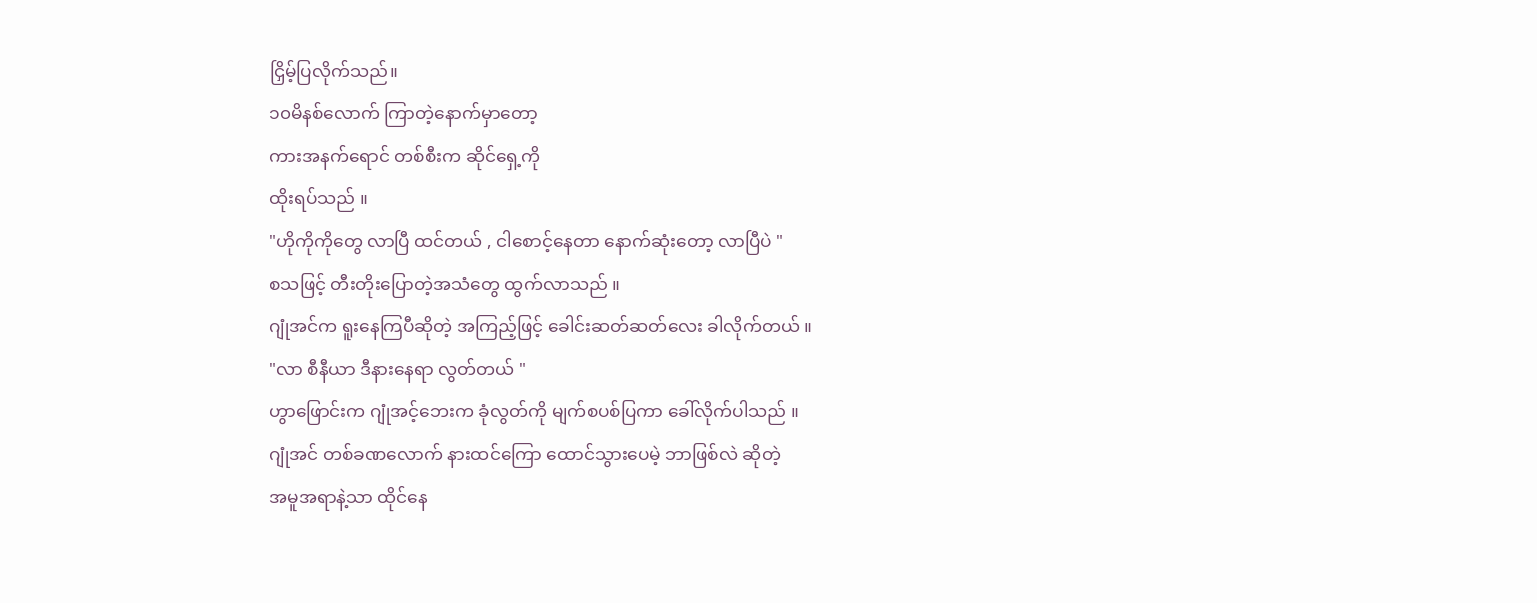ငြှိမ့်ပြလိုက်သည်။
၁၀မိနစ်လောက် ကြာတဲ့နောက်မှာတော့
ကားအနက်ရောင် တစ်စီးက ဆိုင်ရှေ့ကို
ထိုးရပ်သည် ။
"ဟိုကိုကိုတွေ လာပြီ ထင်တယ် , ငါစောင့်နေတာ နောက်ဆုံးတော့ လာပြီပဲ "
စသဖြင့် တီးတိုးပြောတဲ့အသံတွေ ထွက်လာသည် ။
ဂျုံအင်က ရူးနေကြပီဆိုတဲ့ အကြည့်ဖြင့် ခေါင်းဆတ်ဆတ်လေး ခါလိုက်တယ် ။
"လာ စီနီယာ ဒီနားနေရာ လွတ်တယ် "
ဟွာဖြောင်းက ဂျုံအင့်ဘေးက ခုံလွတ်ကို မျက်စပစ်ပြကာ ခေါ်လိုက်ပါသည် ။
ဂျုံအင် တစ်ခဏလောက် နားထင်ကြော ထောင်သွားပေမဲ့ ဘာဖြစ်လဲ ဆိုတဲ့
အမူအရာနဲ့သာ ထိုင်နေ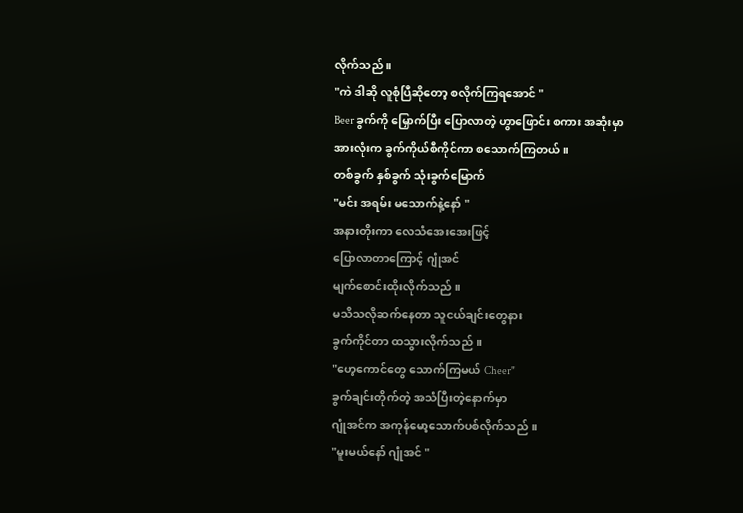လိုက်သည် ။
"ကဲ ဒါဆို လူစုံပြီဆိုတော့ စလိုက်ကြရအောင် "
Beer ခွက်ကို မြှောက်ပြီး ပြောလာတဲ့ ဟွာဖြောင်း စကား အဆုံးမှာ
အားလုံးက ခွက်ကိုယ်စီကိုင်ကာ စသောက်ကြတယ် ။
တစ်ခွက် နှစ်ခွက် သုံးခွက်မြောက်
"မင်း အရမ်း မသောက်နဲ့နော် "
အနားတိုးကာ လေသံအေးအေးဖြင့်
ပြောလာတာကြောင့် ဂျုံအင်
မျက်စောင်းထိုးလိုက်သည် ။
မသိသလိုဆက်နေတာ သူငယ်ချင်းတွေနား
ခွက်ကိုင်တာ ထသွားလိုက်သည် ။
"ဟေ့ကောင်တွေ သောက်ကြမယ် Cheer"
ခွက်ချင်းတိုက်တဲ့ အသံပြီးတဲ့နောက်မှာ
ဂျုံအင်က အကုန်မော့သောက်ပစ်လိုက်သည် ။
"မူးမယ်နော် ဂျုံအင် "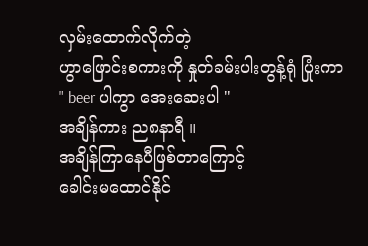လှမ်းထောက်လိုက်တဲ့
ဟွာဖြောင်းစကားကို နှုတ်ခမ်းပါးတွန့်ရုံ ပြုံးကာ
" beer ပါကွာ အေးဆေးပါ "
အချိန်ကား ည၈နာရီ ။
အချိန်ကြာနေပီဖြစ်တာကြောင့်
ခေါင်းမထောင်နိုင်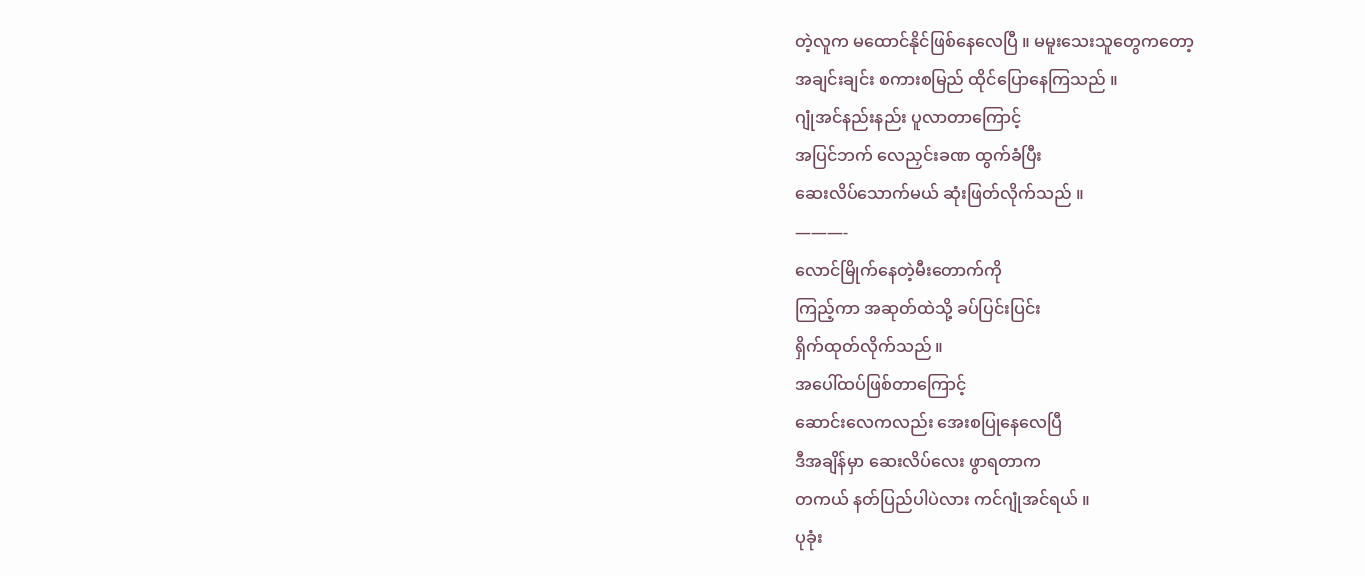တဲ့လူက မထောင်နိုင်ဖြစ်နေလေပြီ ။ မမူးသေးသူတွေကတော့
အချင်းချင်း စကားစမြည် ထိုင်ပြောနေကြသည် ။
ဂျုံအင်နည်းနည်း ပူလာတာကြောင့်
အပြင်ဘက် လေညှင်းခဏ ထွက်ခံပြီး
ဆေးလိပ်သောက်မယ် ဆုံးဖြတ်လိုက်သည် ။
———-
လောင်မြိုက်နေတဲ့မီးတောက်ကို
ကြည့်ကာ အဆုတ်ထဲသို့ ခပ်ပြင်းပြင်း
ရှိက်ထုတ်လိုက်သည် ။
အပေါ်ထပ်ဖြစ်တာကြောင့်
ဆောင်းလေကလည်း အေးစပြုနေလေပြီ
ဒီအချိန်မှာ ဆေးလိပ်လေး ဖွာရတာက
တကယ် နတ်ပြည်ပါပဲလား ကင်ဂျုံအင်ရယ် ။
ပုခုံး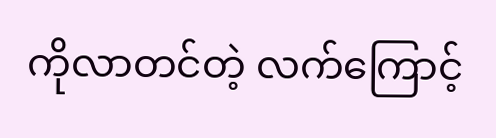ကိုလာတင်တဲ့ လက်ကြောင့်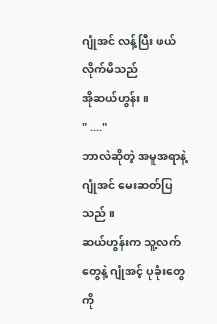ဂျုံအင် လန့်ပြီး ဖယ်လိုက်မိသည်
အိုဆယ်ဟွန်း ။
" ...."
ဘာလဲဆိုတဲ့ အမူအရာနဲ့ ဂျုံအင် မေးဆတ်ပြသည် ။
ဆယ်ဟွန်းက သူ့လက်တွေနဲ့ ဂျုံအင့် ပုခုံးတွေကို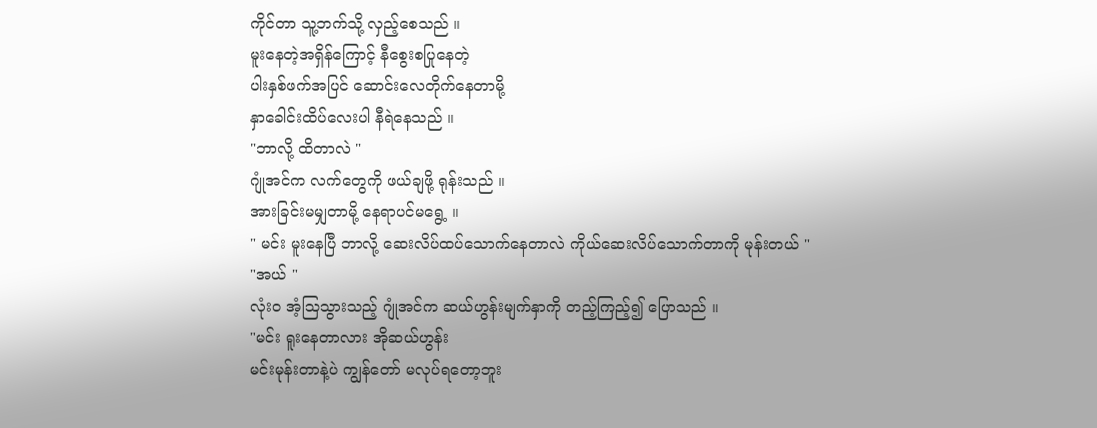ကိုင်တာ သူ့ဘက်သို့ လှည့်စေသည် ။
မူးနေတဲ့အရှိန်ကြောင့် နီစွေးစပြုနေတဲ့
ပါးနှစ်ဖက်အပြင် ဆောင်းလေတိုက်နေတာမို့
နှာခေါင်းထိပ်လေးပါ နီရဲနေသည် ။
"ဘာလို့ ထိတာလဲ "
ဂျုံအင်က လက်တွေကို ဖယ်ချဖို့ ရုန်းသည် ။
အားခြင်းမမျှတာမို့ နေရာပင်မရွေ့ ။
" မင်း မူးနေပြီ ဘာလို့ ဆေးလိပ်ထပ်သောက်နေတာလဲ ကိုယ်ဆေးလိပ်သောက်တာကို မုန်းတယ် "
"အယ် "
လုံးဝ အံ့ဩသွားသည့် ဂျုံအင်က ဆယ်ဟွန်းမျက်နှာကို တည့်ကြည့်၍ ပြောသည် ။
"မင်း ရူးနေတာလား အိုဆယ်ဟွန်း
မင်းမုန်းတာနဲ့ပဲ ကျွန်တော် မလုပ်ရတော့ဘူး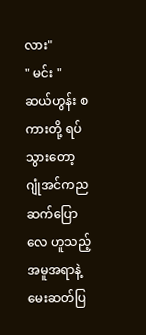လား"
" မင်း "
ဆယ်ဟွန်း စကားတို့ ရပ်သွားတော့ ဂျုံအင်ကည
ဆက်ပြောလေ ဟူသည့်အမူအရာနဲ့ မေးဆတ်ပြ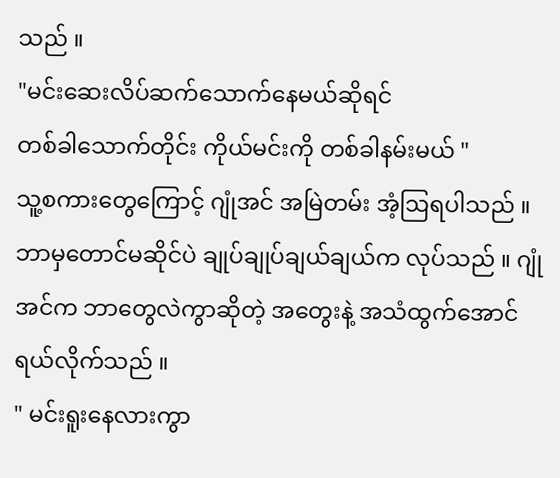သည် ။
"မင်းဆေးလိပ်ဆက်သောက်နေမယ်ဆိုရင်
တစ်ခါသောက်တိုင်း ကိုယ်မင်းကို တစ်ခါနမ်းမယ် "
သူ့စကားတွေကြောင့် ဂျုံအင် အမြဲတမ်း အံ့ဩရပါသည် ။ ဘာမှတောင်မဆိုင်ပဲ ချုပ်ချုပ်ချယ်ချယ်က လုပ်သည် ။ ဂျုံအင်က ဘာတွေလဲကွာဆိုတဲ့ အတွေးနဲ့ အသံထွက်အောင် ရယ်လိုက်သည် ။
" မင်းရူးနေလားကွာ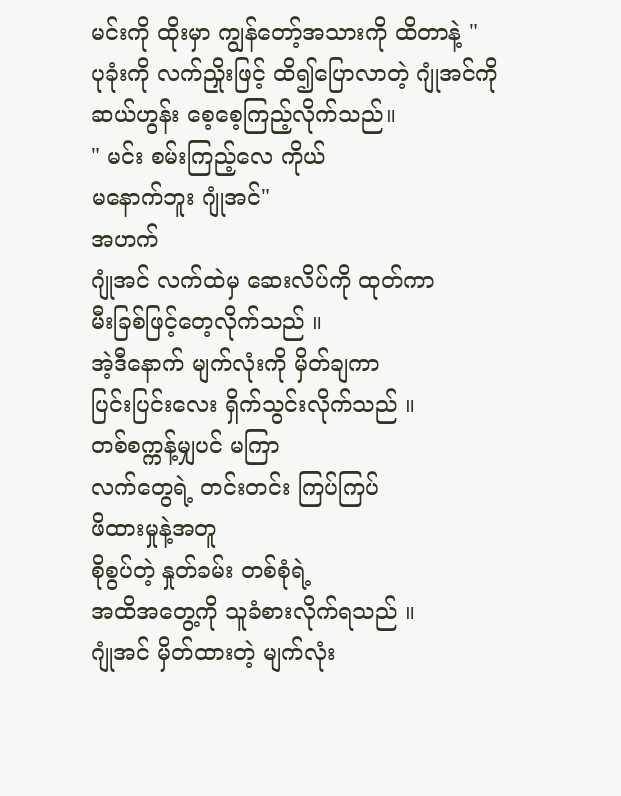မင်းကို ထိုးမှာ ကျွန်တော့်အသားကို ထိတာနဲ့ "
ပုခုံးကို လက်ညှိုးဖြင့် ထိ၍ပြောလာတဲ့ ဂျုံအင်ကို ဆယ်ဟွန်း စေ့စေ့ကြည့်လိုက်သည်။
" မင်း စမ်းကြည့်လေ ကိုယ်
မနောက်ဘူး ဂျုံအင်"
အဟက်
ဂျုံအင် လက်ထဲမှ ဆေးလိပ်ကို ထုတ်ကာ
မီးခြစ်ဖြင့်တေ့လိုက်သည် ။
အဲ့ဒီနောက် မျက်လုံးကို မှိတ်ချကာ
ပြင်းပြင်းလေး ရှိက်သွင်းလိုက်သည် ။
တစ်စက္ကန့်မျှပင် မကြာ
လက်တွေရဲ့ တင်းတင်း ကြပ်ကြပ်
ဖိထားမှုနဲ့အတူ
စိုစွပ်တဲ့ နှုတ်ခမ်း တစ်စုံရဲ့
အထိအတွေ့ကို သူခံစားလိုက်ရသည် ။
ဂျုံအင် မှိတ်ထားတဲ့ မျက်လုံး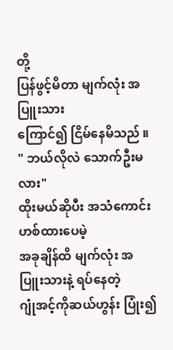တို့
ပြန်ဖွင့်မိတာ မျက်လုံး အပြူးသား
ကြောင်၍ ငြိမ်နေမိသည် ။
" ဘယ်လိုလဲ သောက်ဦးမလား"
ထိုးမယ်ဆိုပီး အသံကောင်းဟစ်ထားပေမဲ့
အခုချိန်ထိ မျက်လုံး အပြူးသားနဲ့ ရပ်နေတဲ့
ဂျုံအင့်ကိုဆယ်ဟွန်း ပြုံး၍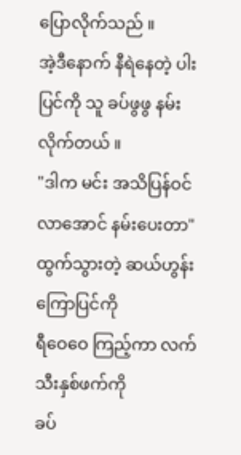ပြောလိုက်သည် ။
အဲ့ဒီနောက် နီရဲနေတဲ့ ပါးပြင်ကို သူ ခပ်ဖွဖွ နမ်းလိုက်တယ် ။
"ဒါက မင်း အသိပြန်ဝင်လာအောင် နမ်းပေးတာ"
ထွက်သွားတဲ့ ဆယ်ဟွန်း ကြောပြင်ကို
ရီဝေဝေ ကြည့်ကာ လက်သီးနှစ်ဖက်ကို
ခပ်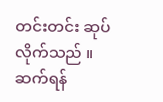တင်းတင်း ဆုပ်လိုက်သည် ။
ဆက်ရန်